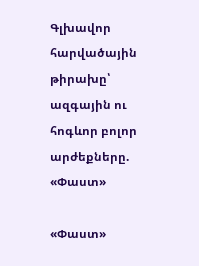Գլխավոր հարվածային թիրախը՝ ազգային ու հոգևոր բոլոր արժեքները. «Փաստ»

«Փաստ»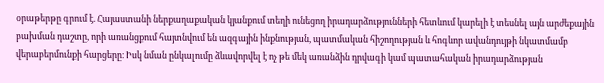օրաթերթը գրում է. Հայաստանի ներքաղաքական կյանքում տեղի ունեցող իրադարձությունների հետևում կարելի է տեսնել այն արժեքային բախման դաշտը, որի առանցքում հայտնվում են ազգային ինքնության, պատմական հիշողության և հոգևոր ավանդույթի նկատմամբ վերաբերմունքի հարցերը։ Իսկ նման ընկալումը ձևավորվել է ոչ թե մեկ առանձին դրվագի կամ պատահական իրադարձության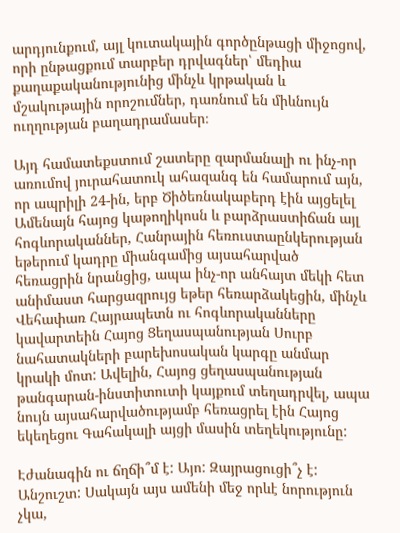արդյունքում, այլ կուտակային գործընթացի միջոցով, որի ընթացքում տարբեր դրվագներ՝ մեդիա քաղաքականությունից մինչև կրթական և մշակութային որոշումներ, դառնում են միևնույն ուղղության բաղադրամասեր։

Այդ համատեքստում շատերը զարմանալի ու ինչ-որ առումով յուրահատուկ ահազանգ են համարում այն, որ ապրիլի 24-ին, երբ Ծիծեռնակաբերդ էին այցելել Ամենայն հայոց կաթողիկոսն և բարձրաստիճան այլ հոգևորականներ, Հանրային հեռուստաընկերության եթերում կադրը միանգամից այսահարված հեռացրին նրանցից, ապա ինչ-որ անհայտ մեկի հետ անիմաստ հարցազրույց եթեր հեռարձակեցին, մինչև Վեհափառ Հայրապետն ու հոգևորականները կավարտեին Հայոց Ցեղասպանության Սուրբ նահատակների բարեխոսական կարգը անմար կրակի մոտ: Ավելին, Հայոց ցեղասպանության թանգարան-ինստիտուտի կայքում տեղադրվել, ապա նույն այսահարվածությամբ հեռացրել էին Հայոց եկեղեցու Գահակալի այցի մասին տեղեկությունը:

Էժանագին ու ճղճի՞մ է: Այո: Զայրացուցի՞չ է: Անշուշտ: Սակայն այս ամենի մեջ որևէ նորություն չկա,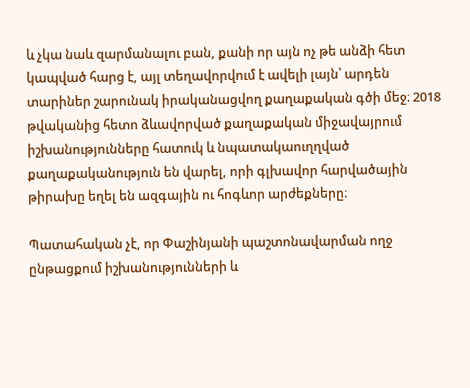և չկա նաև զարմանալու բան, քանի որ այն ոչ թե անձի հետ կապված հարց է, այլ տեղավորվում է ավելի լայն՝ արդեն տարիներ շարունակ իրականացվող քաղաքական գծի մեջ։ 2018 թվականից հետո ձևավորված քաղաքական միջավայրում իշխանությունները հատուկ և նպատակաուղղված քաղաքականություն են վարել, որի գլխավոր հարվածային թիրախը եղել են ազգային ու հոգևոր արժեքները։

Պատահական չէ, որ Փաշինյանի պաշտոնավարման ողջ ընթացքում իշխանությունների և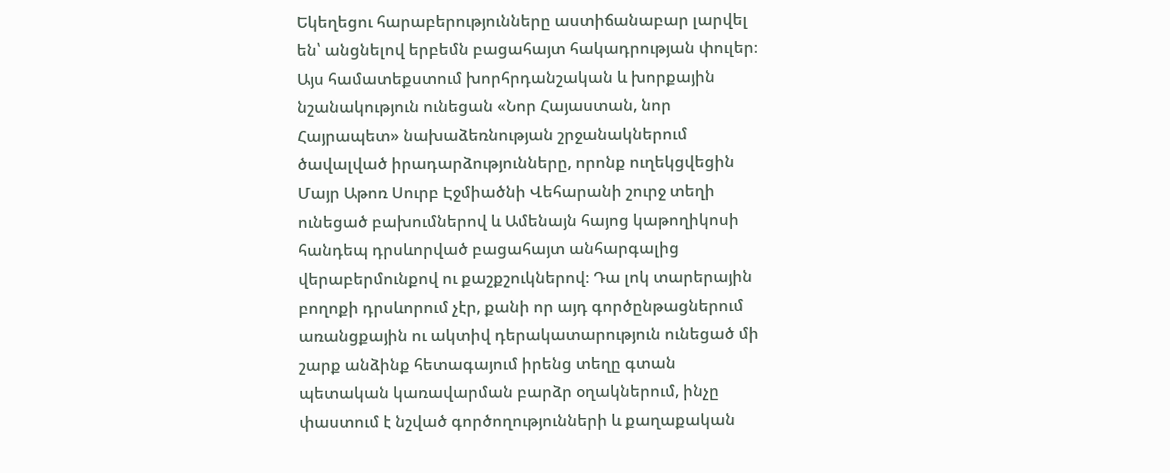Եկեղեցու հարաբերությունները աստիճանաբար լարվել են՝ անցնելով երբեմն բացահայտ հակադրության փուլեր։ Այս համատեքստում խորհրդանշական և խորքային նշանակություն ունեցան «Նոր Հայաստան, նոր Հայրապետ» նախաձեռնության շրջանակներում ծավալված իրադարձությունները, որոնք ուղեկցվեցին Մայր Աթոռ Սուրբ Էջմիածնի Վեհարանի շուրջ տեղի ունեցած բախումներով և Ամենայն հայոց կաթողիկոսի հանդեպ դրսևորված բացահայտ անհարգալից վերաբերմունքով ու քաշքշուկներով։ Դա լոկ տարերային բողոքի դրսևորում չէր, քանի որ այդ գործընթացներում առանցքային ու ակտիվ դերակատարություն ունեցած մի շարք անձինք հետագայում իրենց տեղը գտան պետական կառավարման բարձր օղակներում, ինչը փաստում է նշված գործողությունների և քաղաքական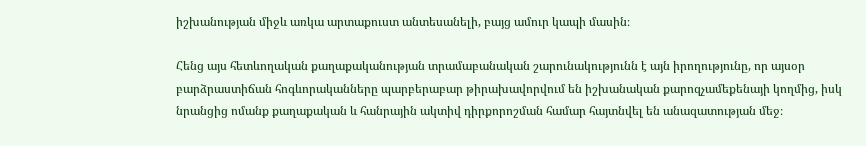իշխանության միջև առկա արտաքուստ անտեսանելի, բայց ամուր կապի մասին։

Հենց այս հետևողական քաղաքականության տրամաբանական շարունակությունն է այն իրողությունը, որ այսօր բարձրաստիճան հոգևորականները պարբերաբար թիրախավորվում են իշխանական քարոզչամեքենայի կողմից, իսկ նրանցից ոմանք քաղաքական և հանրային ակտիվ դիրքորոշման համար հայտնվել են անազատության մեջ։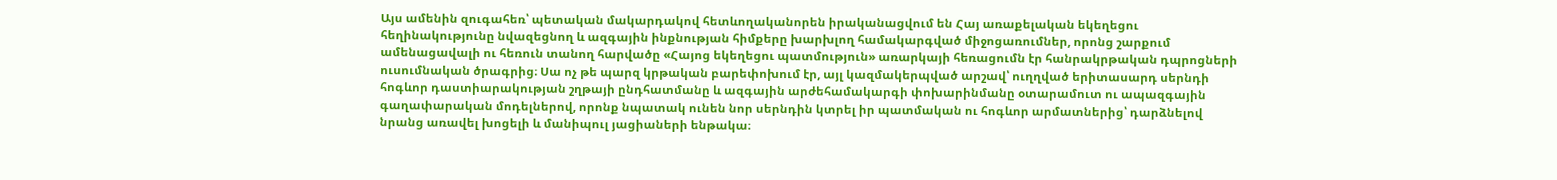Այս ամենին զուգահեռ՝ պետական մակարդակով հետևողականորեն իրականացվում են Հայ առաքելական եկեղեցու հեղինակությունը նվազեցնող և ազգային ինքնության հիմքերը խարխլող համակարգված միջոցառումներ, որոնց շարքում ամենացավալի ու հեռուն տանող հարվածը «Հայոց եկեղեցու պատմություն» առարկայի հեռացումն էր հանրակրթական դպրոցների ուսումնական ծրագրից։ Սա ոչ թե պարզ կրթական բարեփոխում էր, այլ կազմակերպված արշավ՝ ուղղված երիտասարդ սերնդի հոգևոր դաստիարակության շղթայի ընդհատմանը և ազգային արժեհամակարգի փոխարինմանը օտարամուտ ու ապազգային գաղափարական մոդելներով, որոնք նպատակ ունեն նոր սերնդին կտրել իր պատմական ու հոգևոր արմատներից՝ դարձնելով նրանց առավել խոցելի և մանիպուլ յացիաների ենթակա։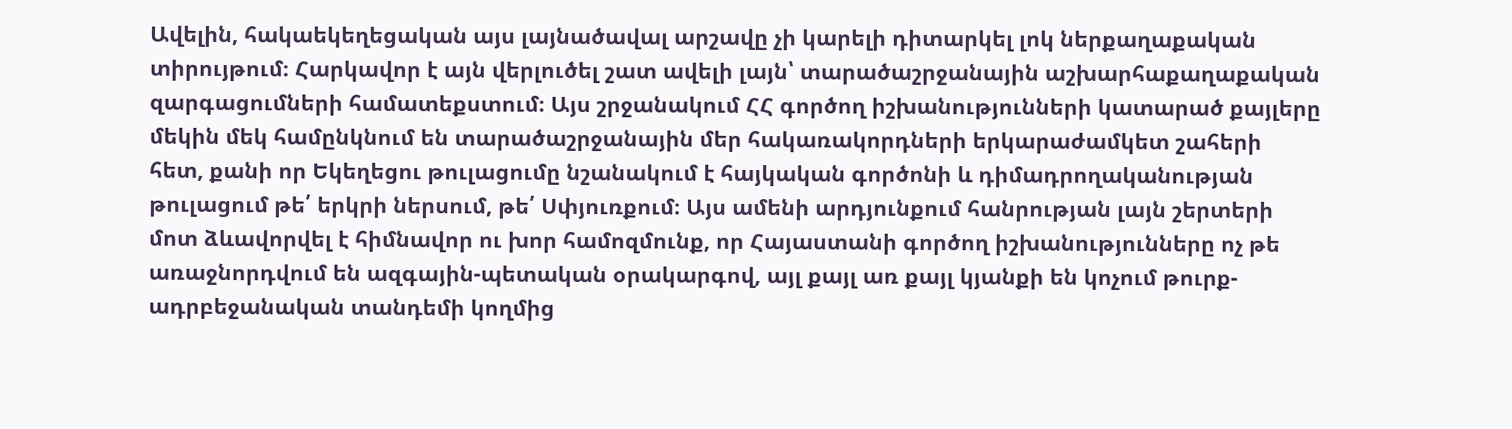Ավելին, հակաեկեղեցական այս լայնածավալ արշավը չի կարելի դիտարկել լոկ ներքաղաքական տիրույթում։ Հարկավոր է այն վերլուծել շատ ավելի լայն՝ տարածաշրջանային աշխարհաքաղաքական զարգացումների համատեքստում։ Այս շրջանակում ՀՀ գործող իշխանությունների կատարած քայլերը մեկին մեկ համընկնում են տարածաշրջանային մեր հակառակորդների երկարաժամկետ շահերի հետ, քանի որ Եկեղեցու թուլացումը նշանակում է հայկական գործոնի և դիմադրողականության թուլացում թե՛ երկրի ներսում, թե՛ Սփյուռքում։ Այս ամենի արդյունքում հանրության լայն շերտերի մոտ ձևավորվել է հիմնավոր ու խոր համոզմունք, որ Հայաստանի գործող իշխանությունները ոչ թե առաջնորդվում են ազգային-պետական օրակարգով, այլ քայլ առ քայլ կյանքի են կոչում թուրք-ադրբեջանական տանդեմի կողմից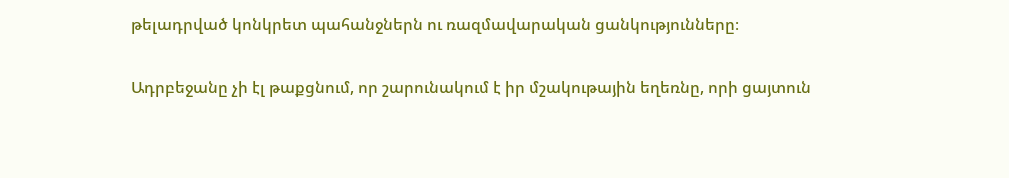թելադրված կոնկրետ պահանջներն ու ռազմավարական ցանկությունները։

Ադրբեջանը չի էլ թաքցնում, որ շարունակում է իր մշակութային եղեռնը, որի ցայտուն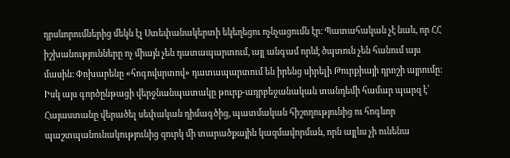դրսևորումներից մեկն էլ Ստեփանակերտի եկեղեցու ոչնչացումն էր։ Պատահական չէ նաև, որ ՀՀ իշխանությունները ոչ միայն չեն դատապարտում, այլ անգամ որևէ ծպտուն չեն հանում այս մասին։ Փոխարենը «հոգովսրտով» դատապարտում են իրենց սիրելի Թուրքիայի դրոշի այրումը: Իսկ այս գործընթացի վերջնանպատակը թուրք-ադրբեջանական տանդեմի համար պարզ է՝ Հայաստանը վերածել սեփական դիմագծից, պատմական հիշողությունից ու հոգևոր պաշտպանունակությունից զուրկ մի տարածքային կազմավորման, որն այլևս չի ունենա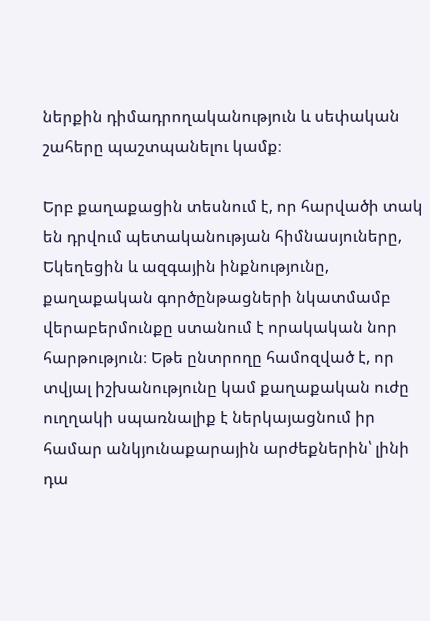ներքին դիմադրողականություն և սեփական շահերը պաշտպանելու կամք։

Երբ քաղաքացին տեսնում է, որ հարվածի տակ են դրվում պետականության հիմնասյուները, Եկեղեցին և ազգային ինքնությունը, քաղաքական գործընթացների նկատմամբ վերաբերմունքը ստանում է որակական նոր հարթություն։ Եթե ընտրողը համոզված է, որ տվյալ իշխանությունը կամ քաղաքական ուժը ուղղակի սպառնալիք է ներկայացնում իր համար անկյունաքարային արժեքներին՝ լինի դա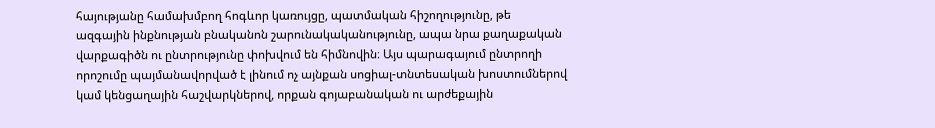հայությանը համախմբող հոգևոր կառույցը, պատմական հիշողությունը, թե ազգային ինքնության բնականոն շարունակականությունը, ապա նրա քաղաքական վարքագիծն ու ընտրությունը փոխվում են հիմնովին։ Այս պարագայում ընտրողի որոշումը պայմանավորված է լինում ոչ այնքան սոցիալ-տնտեսական խոստումներով կամ կենցաղային հաշվարկներով, որքան գոյաբանական ու արժեքային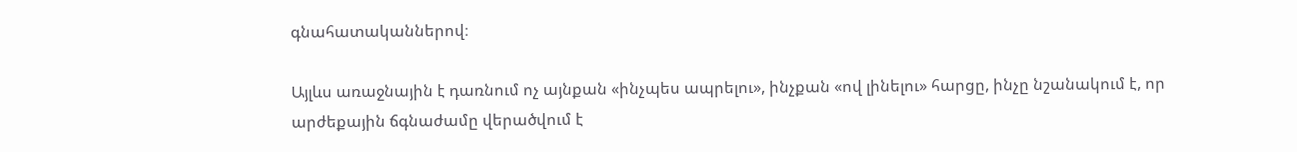գնահատականներով։

Այլևս առաջնային է դառնում ոչ այնքան «ինչպես ապրելու», ինչքան «ով լինելու» հարցը, ինչը նշանակում է, որ արժեքային ճգնաժամը վերածվում է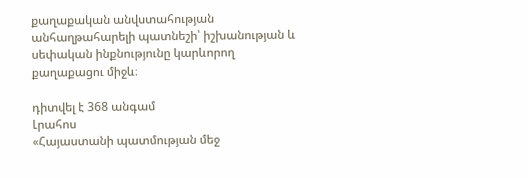քաղաքական անվստահության անհաղթահարելի պատնեշի՝ իշխանության և սեփական ինքնությունը կարևորող քաղաքացու միջև։

դիտվել է 368 անգամ
Լրահոս
«Հայաստանի պատմության մեջ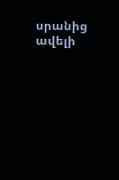սրանից ավելի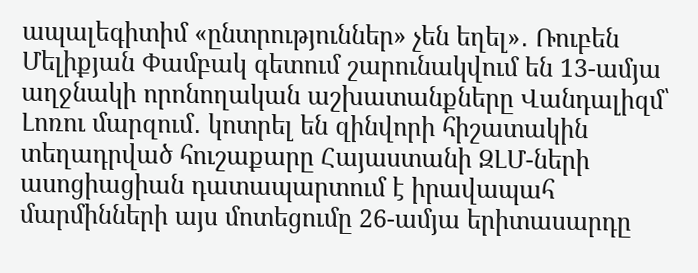ապալեգիտիմ «ընտրություններ» չեն եղել»․ Ռուբեն Մելիքյան Փամբակ գետում շարունակվում են 13-ամյա աղջնակի որոնողական աշխատանքները Վանդալիզմ՝ Լոռու մարզում․ կոտրել են զինվորի հիշատակին տեղադրված հուշաքարը Հայաստանի ԶԼՄ-ների ասոցիացիան դատապարտում է իրավապահ մարմինների այս մոտեցումը 26-ամյա երիտասարդը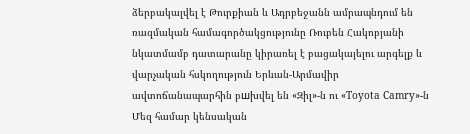ձերբակալվել է Թուրքիան և Ադրբեջանն ամրապնդում են ռազմական համագործակցությունը Ռուբեն Հակոբյանի նկատմամբ դատարանը կիրառել է բացակայելու արգելք և վարչական հսկողություն Երևան-Արմավիր ավտոճանապարհին բшխվել են «Զիլ»-ն ու «Toyota Camry»-ն Մեզ համար կենսական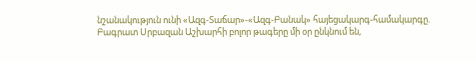նշանակություն ունի «Ազգ-Տաճար»-«Ազգ-Բանակ» հայեցակարգ-համակարգը. Բագրատ Սրբազան Աշխարհի բոլոր թագերը մի օր ընկնում են,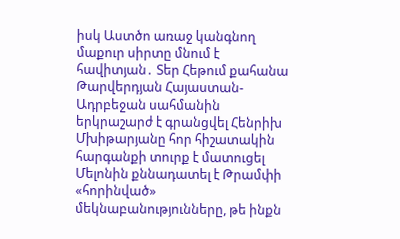իսկ Աստծո առաջ կանգնող մաքուր սիրտը մնում է հավիտյան․ Տեր Հեթում քահանա Թարվերդյան Հայաստան-Ադրբեջան սահմանին երկրաշարժ է գրանցվել Հենրիխ Մխիթարյանը հոր հիշատակին հարգանքի տուրք է մատուցել Մելոնին քննադատել է Թրամփի «հորինված» մեկնաբանությունները, թե ինքն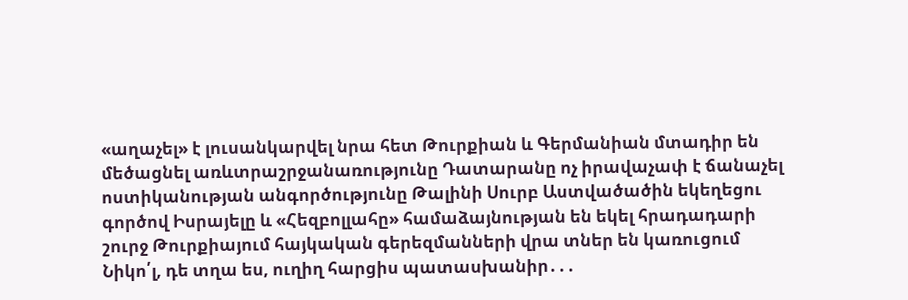«աղաչել» է լուսանկարվել նրա հետ Թուրքիան և Գերմանիան մտադիր են մեծացնել առևտրաշրջանառությունը Դատարանը ոչ իրավաչափ է ճանաչել ոստիկանության անգործությունը Թալինի Սուրբ Աստվածածին եկեղեցու գործով Իսրայելը և «Հեզբոլլահը» համաձայնության են եկել հրադադարի շուրջ Թուրքիայում հայկական գերեզմանների վրա տներ են կառուցում Նիկո՛լ, դե տղա ես, ուղիղ հարցիս պատասխանիր․․․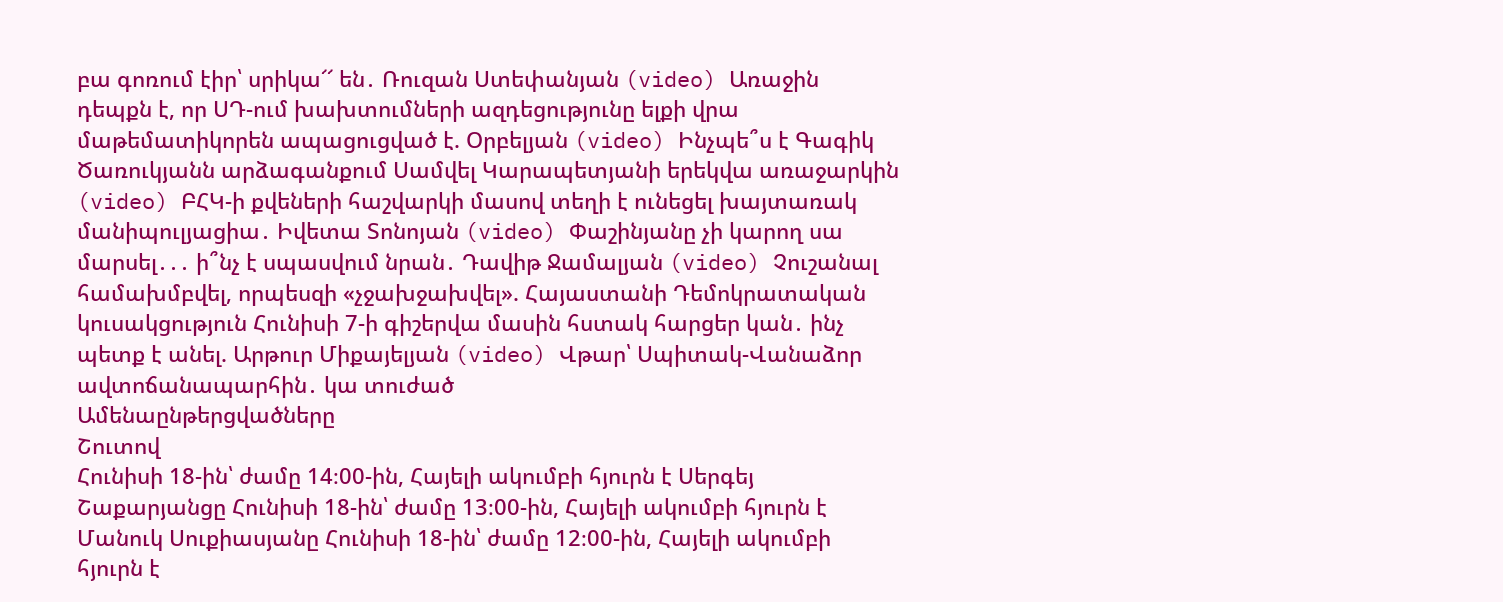բա գոռում էիր՝ սրիկա՜՜ են․ Ռուզան Ստեփանյան (video) Առաջին դեպքն է, որ ՍԴ-ում խախտումների ազդեցությունը ելքի վրա մաթեմատիկորեն ապացուցված է. Օրբելյան (video) Ինչպե՞ս է Գագիկ Ծառուկյանն արձագանքում Սամվել Կարապետյանի երեկվա առաջարկին (video) ԲՀԿ-ի քվեների հաշվարկի մասով տեղի է ունեցել խայտառակ մանիպուլյացիա․ Իվետա Տոնոյան (video) Փաշինյանը չի կարող սա մարսել․․․ ի՞նչ է սպասվում նրան․ Դավիթ Ջամալյան (video) Չուշանալ համախմբվել, որպեսզի «չջախջախվել». Հայաստանի Դեմոկրատական կուսակցություն Հունիսի 7-ի գիշերվա մասին հստակ հարցեր կան․ ինչ պետք է անել. Արթուր Միքայելյան (video) Վթար՝ Սպիտակ-Վանաձոր ավտոճանապարհին․ կա տուժած
Ամենաընթերցվածները
Շուտով
Հունիսի 18-ին՝ ժամը 14։00-ին, Հայելի ակումբի հյուրն է Սերգեյ Շաքարյանցը Հունիսի 18-ին՝ ժամը 13։00-ին, Հայելի ակումբի հյուրն է Մանուկ Սուքիասյանը Հունիսի 18-ին՝ ժամը 12։00-ին, Հայելի ակումբի հյուրն է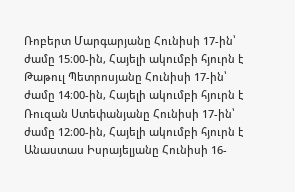Ռոբերտ Մարգարյանը Հունիսի 17-ին՝ ժամը 15։00-ին, Հայելի ակումբի հյուրն է Թաթուլ Պետրոսյանը Հունիսի 17-ին՝ ժամը 14։00-ին, Հայելի ակումբի հյուրն է Ռուզան Ստեփանյանը Հունիսի 17-ին՝ ժամը 12։00-ին, Հայելի ակումբի հյուրն է Անաստաս Իսրայելյանը Հունիսի 16-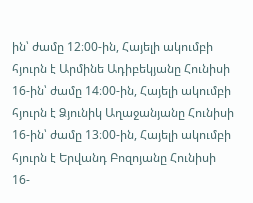ին՝ ժամը 12։00-ին, Հայելի ակումբի հյուրն է Արմինե Ադիբեկյանը Հունիսի 16-ին՝ ժամը 14։00-ին, Հայելի ակումբի հյուրն է Ձյունիկ Աղաջանյանը Հունիսի 16-ին՝ ժամը 13։00-ին, Հայելի ակումբի հյուրն է Երվանդ Բոզոյանը Հունիսի 16-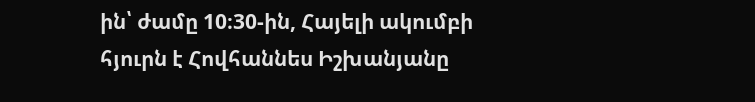ին՝ ժամը 10։30-ին, Հայելի ակումբի հյուրն է Հովհաննես Իշխանյանը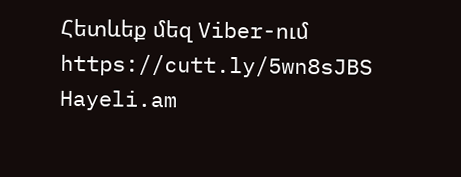Հետևեք մեզ Viber-ում https://cutt.ly/5wn8sJBS
Hayeli.am